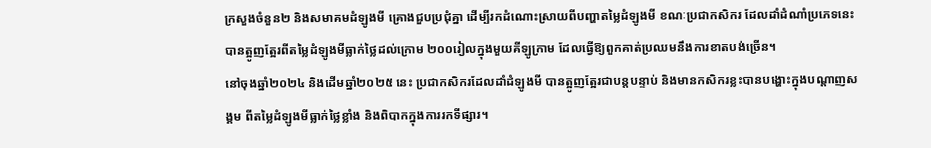ក្រសួងចំនួន២ និងសមាគមដំឡូងមី គ្រោងជួបប្រជុំគ្នា ដើម្បីរកដំណោះស្រាយពីបញ្ហាតម្លៃដំឡូងមី ខណៈប្រជាកសិករ ដែលដាំដំណាំប្រភេទនេះ បានត្អូញត្អែរពីតម្លៃដំឡូងមីធ្លាក់ថ្លៃដល់ក្រោម ២០០រៀលក្នុងមួយគីឡូក្រាម ដែលធ្វើឱ្យពួកគាត់ប្រឈមនឹងការខាតបង់ច្រើន។
នៅចុងឆ្នាំ២០២៤ និងដើមឆ្នាំ២០២៥ នេះ ប្រជាកសិករដែលដាំដំឡូងមី បានត្អូញត្អែរជាបន្តបន្ទាប់ និងមានកសិករខ្លះបានបង្ហោះក្នុងបណ្តាញសង្គម ពីតម្លៃដំឡូងមីធ្លាក់ថ្លៃខ្លាំង និងពិបាកក្នុងការរកទីផ្សារ។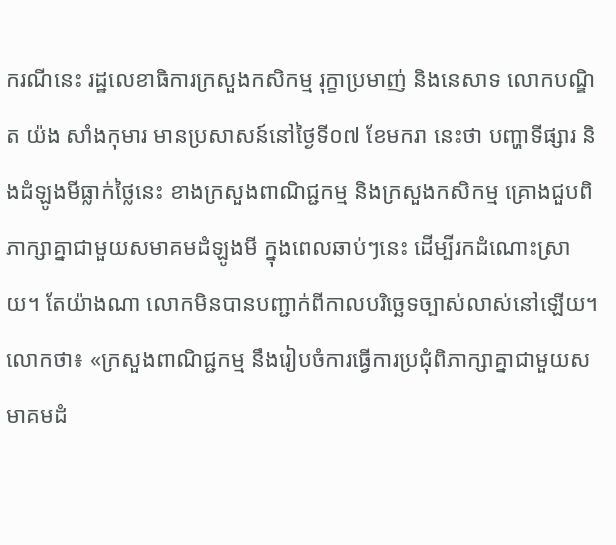ករណីនេះ រដ្ឋលេខាធិការក្រសួងកសិកម្ម រុក្ខាប្រមាញ់ និងនេសាទ លោកបណ្ឌិត យ៉ង សាំងកុមារ មានប្រសាសន៍នៅថ្ងៃទី០៧ ខែមករា នេះថា បញ្ហាទីផ្សារ និងដំឡូងមីធ្លាក់ថ្លៃនេះ ខាងក្រសួងពាណិជ្ជកម្ម និងក្រសួងកសិកម្ម គ្រោងជួបពិភាក្សាគ្នាជាមួយសមាគមដំឡូងមី ក្នុងពេលឆាប់ៗនេះ ដើម្បីរកដំណោះស្រាយ។ តែយ៉ាងណា លោកមិនបានបញ្ជាក់ពីកាលបរិច្ឆេទច្បាស់លាស់នៅឡើយ។
លោកថា៖ «ក្រសួងពាណិជ្ជកម្ម នឹងរៀបចំការធ្វើការប្រជុំពិភាក្សាគ្នាជាមួយសមាគមដំ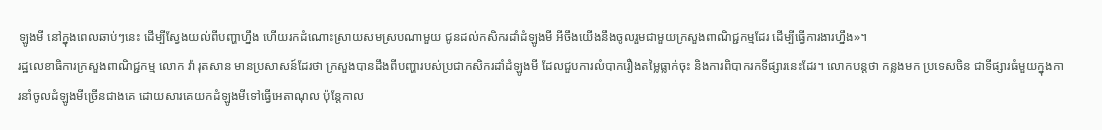ឡូងមី នៅក្នុងពេលឆាប់ៗនេះ ដើម្បីស្វែងយល់ពីបញ្ហាហ្នឹង ហើយរកដំណោះស្រាយសមស្របណាមួយ ជូនដល់កសិករដាំដំឡូងមី អីចឹងយើងនឹងចូលរួមជាមួយក្រសួងពាណិជ្ជកម្មដែរ ដើម្បីធ្វើការងារហ្នឹង»។
រដ្ឋលេខាធិការក្រសួងពាណិជ្ជកម្ម លោក វ៉ា រុតសាន មានប្រសាសន៍ដែរថា ក្រសួងបានដឹងពីបញ្ហារបស់ប្រជាកសិករដាំដំឡូងមី ដែលជួបការលំបាករឿងតម្លៃធ្លាក់ចុះ និងការពិបាករកទីផ្សារនេះដែរ។ លោកបន្តថា កន្លងមក ប្រទេសចិន ជាទីផ្សារធំមួយក្នុងការនាំចូលដំឡូងមីច្រើនជាងគេ ដោយសារគេយកដំឡូងមីទៅធ្វើអេតាណុល ប៉ុន្តែកាល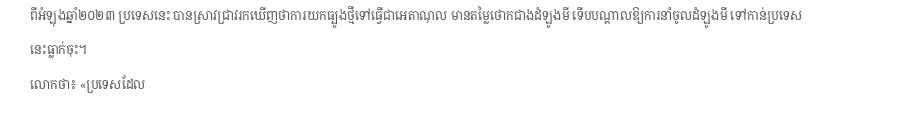ពីអំឡុងឆ្នាំ២០២៣ ប្រទេសនេះ បានស្រាវជ្រាវរកឃើញថាការយកធ្បូងថ្មីទៅធ្វើជាអេតាណុល មានតម្លៃថោកជាងដំឡូងមី ទើបបណ្តាលឱ្យការនាំចូលដំឡូងមី ទៅកាន់ប្រទេសនេះធ្លាក់ចុះ។
លោកថា៖ «ប្រទេសដែល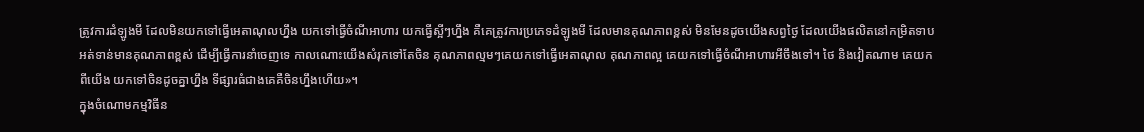ត្រូវការដំឡូងមី ដែលមិនយកទៅធ្វើអេតាណុលហ្នឹង យកទៅធ្វើចំណីអាហារ យកធ្វើស្អីៗហ្នឹង គឺគេត្រូវការប្រភេទដំឡូងមី ដែលមានគុណភាពខ្ពស់ មិនមែនដូចយើងសព្វថ្ងៃ ដែលយើងផលិតនៅកម្រិតទាប អត់ទាន់មានគុណភាពខ្ពស់ ដើម្បីធ្វើការនាំចេញទេ កាលណោះយើងសំរុកទៅតែចិន គុណភាពល្មមៗគេយកទៅធ្វើអេតាណុល គុណភាពល្អ គេយកទៅធ្វើចំណីអាហារអីចឹងទៅ។ ថៃ និងវៀតណាម គេយកពីយើង យកទៅចិនដូចគ្នាហ្នឹង ទីផ្សារធំជាងគេគឺចិនហ្នឹងហើយ»។
ក្នុងចំណោមកម្មវិធីន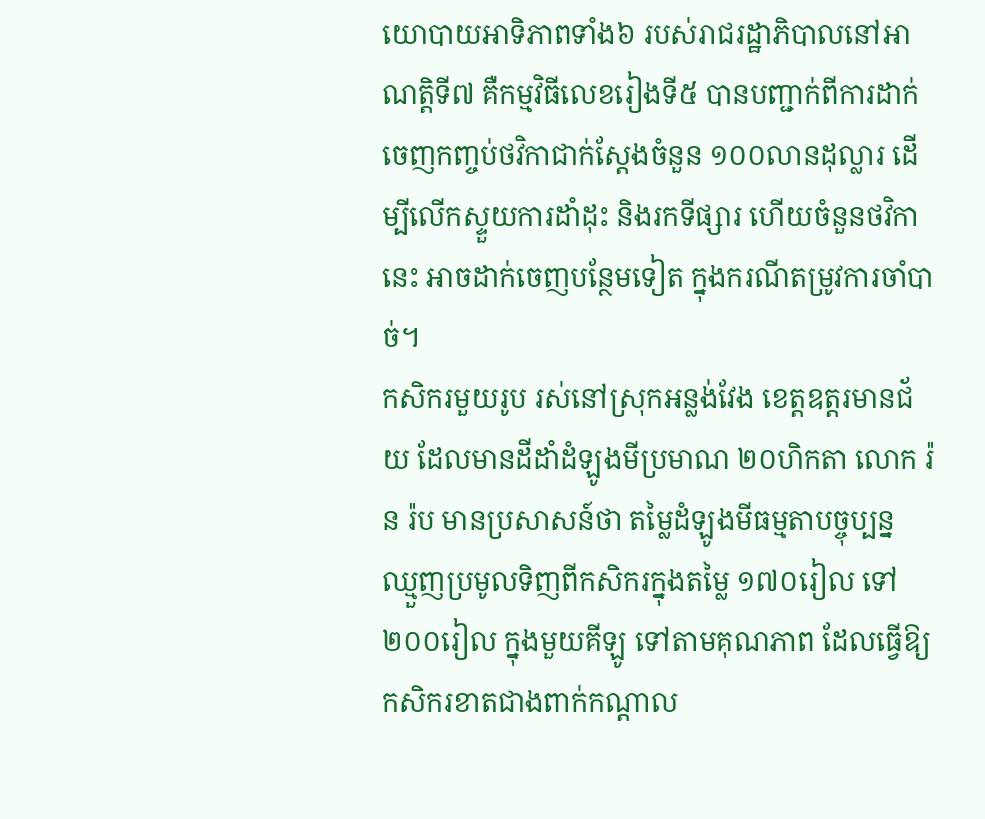យោបាយអាទិភាពទាំង៦ របស់រាជរដ្ឋាភិបាលនៅអាណត្តិទី៧ គឺកម្មវិធីលេខរៀងទី៥ បានបញ្ជាក់ពីការដាក់ចេញកញ្ចប់ថវិកាជាក់ស្តែងចំនួន ១០០លានដុល្លារ ដើម្បីលើកស្ទួយការដាំដុះ និងរកទីផ្សារ ហើយចំនួនថវិកានេះ អាចដាក់ចេញបន្ថែមទៀត ក្នុងករណីតម្រូវការចាំបាច់។
កសិករមួយរូប រស់នៅស្រុកអន្លង់វែង ខេត្តឧត្ដរមានជ័យ ដែលមានដីដាំដំឡូងមីប្រមាណ ២០ហិកតា លោក រ៉ន រ៉ប មានប្រសាសន៍ថា តម្លៃដំឡូងមីធម្មតាបច្ចុប្បន្ន ឈ្មួញប្រមូលទិញពីកសិករក្នុងតម្លៃ ១៧០រៀល ទៅ២០០រៀល ក្នុងមួយគីឡូ ទៅតាមគុណភាព ដែលធ្វើឱ្យកសិករខាតជាងពាក់កណ្តាល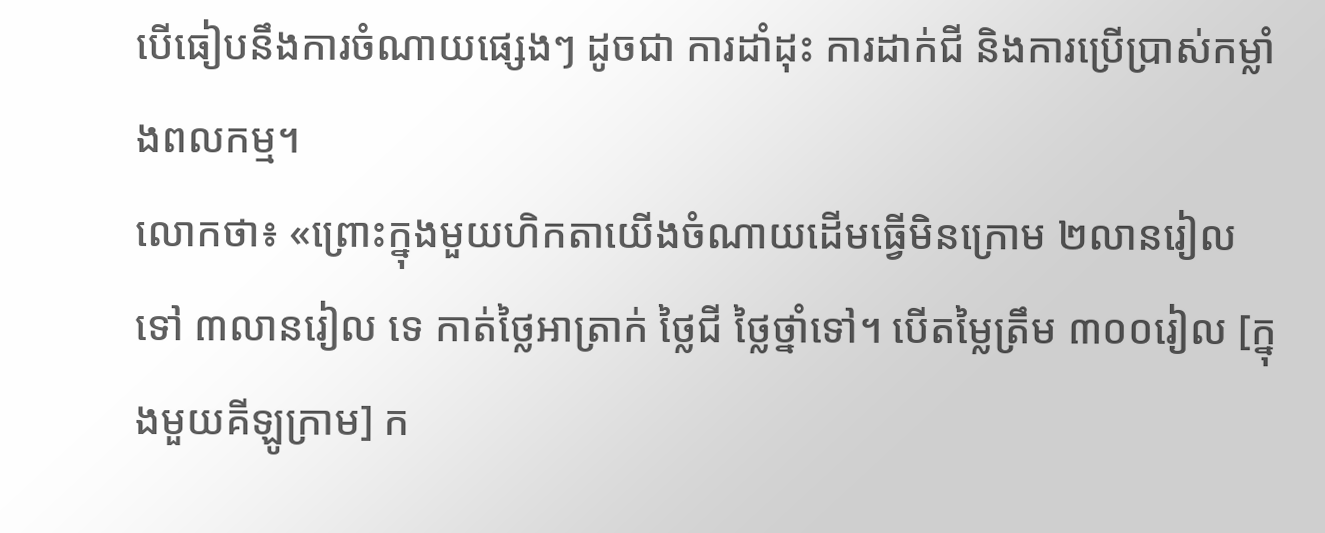បើធៀបនឹងការចំណាយផ្សេងៗ ដូចជា ការដាំដុះ ការដាក់ជី និងការប្រើប្រាស់កម្លាំងពលកម្ម។
លោកថា៖ «ព្រោះក្នុងមួយហិកតាយើងចំណាយដើមធ្វើមិនក្រោម ២លានរៀល ទៅ ៣លានរៀល ទេ កាត់ថ្លៃអាត្រាក់ ថ្លៃជី ថ្លៃថ្នាំទៅ។ បើតម្លៃត្រឹម ៣០០រៀល [ក្នុងមួយគីឡូក្រាម] ក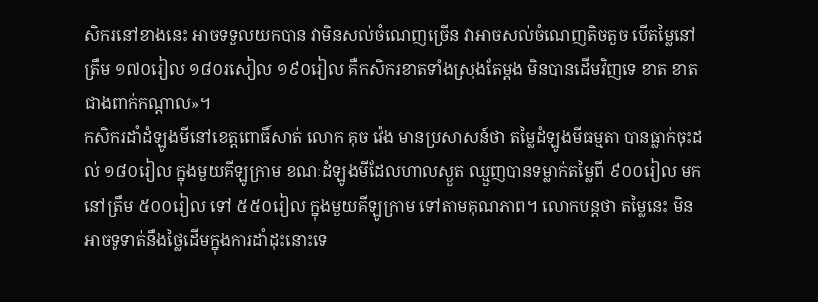សិករនៅខាងនេះ អាចទទួលយកបាន វាមិនសល់ចំណេញច្រើន វាអាចសល់ចំណេញតិចតួច បើតម្លៃនៅត្រឹម ១៧០រៀល ១៨០រសៀល ១៩០រៀល គឺកសិករខាតទាំងស្រុងតែម្តង មិនបានដើមវិញទេ ខាត ខាតជាងពាក់កណ្តាល»។
កសិករដាំដំឡូងមីនៅខេត្តពោធិ៍សាត់ លោក គុច វ៉េង មានប្រសាសន៍ថា តម្លៃដំឡូងមីធម្មតា បានធ្លាក់ចុះដល់ ១៨០រៀល ក្នុងមួយគីឡូក្រាម ខណៈដំឡូងមីដែលហាលស្ងួត ឈ្មួញបានទម្លាក់តម្លៃពី ៩០០រៀល មកនៅត្រឹម ៥០០រៀល ទៅ ៥៥០រៀល ក្នុងមួយគីឡូក្រាម ទៅតាមគុណភាព។ លោកបន្តថា តម្លៃនេះ មិនអាចទូទាត់នឹងថ្លៃដើមក្នុងការដាំដុះនោះទេ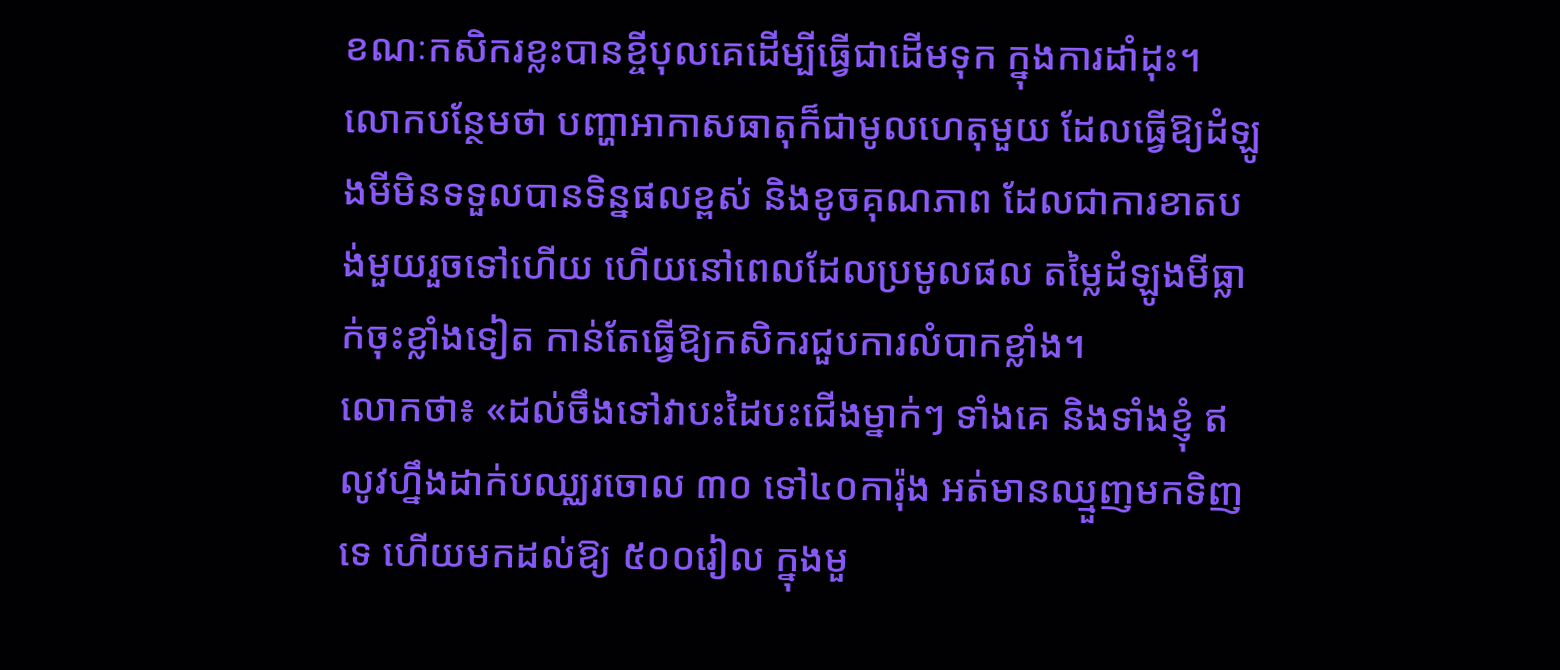ខណៈកសិករខ្លះបានខ្ចីបុលគេដើម្បីធ្វើជាដើមទុក ក្នុងការដាំដុះ។
លោកបន្ថែមថា បញ្ហាអាកាសធាតុក៏ជាមូលហេតុមួយ ដែលធ្វើឱ្យដំឡូងមីមិនទទួលបានទិន្នផលខ្ពស់ និងខូចគុណភាព ដែលជាការខាតបង់មួយរួចទៅហើយ ហើយនៅពេលដែលប្រមូលផល តម្លៃដំឡូងមីធ្លាក់ចុះខ្លាំងទៀត កាន់តែធ្វើឱ្យកសិករជួបការលំបាកខ្លាំង។
លោកថា៖ «ដល់ចឹងទៅវាបះដៃបះជើងម្នាក់ៗ ទាំងគេ និងទាំងខ្ញុំ ឥលូវហ្នឹងដាក់បឈ្ឈរចោល ៣០ ទៅ៤០ការ៉ុង អត់មានឈ្មួញមកទិញទេ ហើយមកដល់ឱ្យ ៥០០រៀល ក្នុងមួ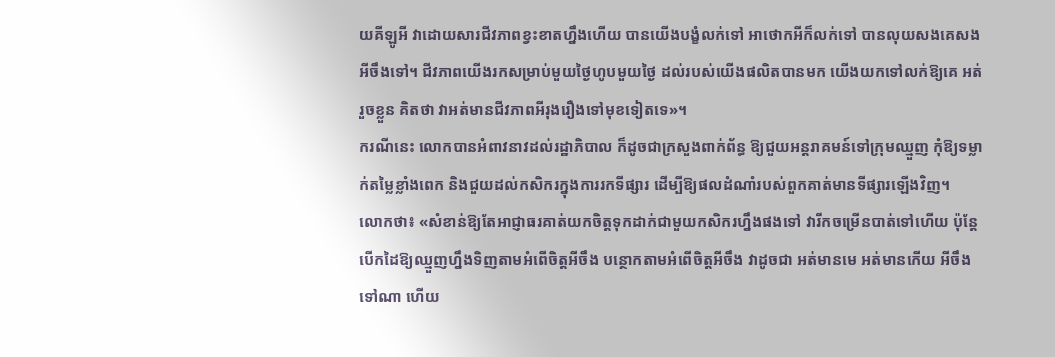យគីឡូអី វាដោយសារជីវភាពខ្វះខាតហ្នឹងហើយ បានយើងបង្ខំលក់ទៅ អាថោកអីក៏លក់ទៅ បានលុយសងគេសងអីចឹងទៅ។ ជីវភាពយើងរកសម្រាប់មួយថ្ងៃហូបមួយថ្ងៃ ដល់របស់យើងផលិតបានមក យើងយកទៅលក់ឱ្យគេ អត់រួចខ្លួន គិតថា វាអត់មានជីវភាពអីរុងរឿងទៅមុខទៀតទេ»។
ករណីនេះ លោកបានអំពាវនាវដល់រដ្ឋាភិបាល ក៏ដូចជាក្រសួងពាក់ព័ន្ធ ឱ្យជួយអន្តរាគមន៍ទៅក្រុមឈ្មួញ កុំឱ្យទម្លាក់តម្លៃខ្លាំងពេក និងជួយដល់កសិករក្នុងការរកទីផ្សារ ដើម្បីឱ្យផលដំណាំរបស់ពួកគាត់មានទីផ្សារឡើងវិញ។
លោកថា៖ «សំខាន់ឱ្យតែអាជ្ញាធរគាត់យកចិត្តទុកដាក់ជាមួយកសិករហ្នឹងផងទៅ វារីកចម្រើនបាត់ទៅហើយ ប៉ុន្តែបើកដៃឱ្យឈ្មួញហ្នឹងទិញតាមអំពើចិត្តអីចឹង បន្ថោកតាមអំពើចិត្តអីចឹង វាដូចជា អត់មានមេ អត់មានកើយ អីចឹងទៅណា ហើយ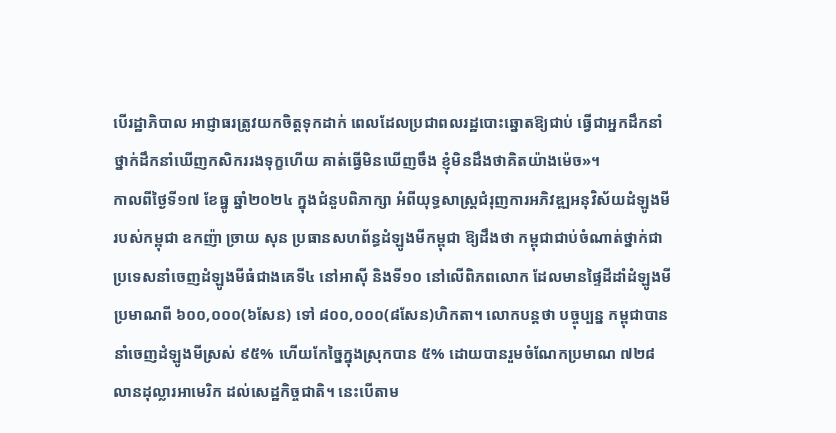បើរដ្ឋាភិបាល អាជ្ញាធរត្រូវយកចិត្តទុកដាក់ ពេលដែលប្រជាពលរដ្ឋបោះឆ្នោតឱ្យជាប់ ធ្វើជាអ្នកដឹកនាំ ថ្នាក់ដឹកនាំឃើញកសិកររងទុក្ខហើយ គាត់ធ្វើមិនឃើញចឹង ខ្ញុំមិនដឹងថាគិតយ៉ាងម៉េច»។
កាលពីថ្ងៃទី១៧ ខែធ្នូ ឆ្នាំ២០២៤ ក្នុងជំនួបពិភាក្សា អំពីយុទ្ធសាស្ត្រជំរុញការអភិវឌ្ឍអនុវិស័យដំឡូងមីរបស់កម្ពុជា ឧកញ៉ា ច្រាយ សុន ប្រធានសហព័ន្ធដំឡូងមីកម្ពុជា ឱ្យដឹងថា កម្ពុជាជាប់ចំណាត់ថ្នាក់ជាប្រទេសនាំចេញដំឡូងមីធំជាងគេទី៤ នៅអាស៊ី និងទី១០ នៅលើពិភពលោក ដែលមានផ្ទៃដីដាំដំឡូងមីប្រមាណពី ៦០០,០០០(៦សែន) ទៅ ៨០០,០០០(៨សែន)ហិកតា។ លោកបន្តថា បច្ចុប្បន្ន កម្ពុជាបាននាំចេញដំឡូងមីស្រស់ ៩៥% ហើយកែច្នៃក្នុងស្រុកបាន ៥% ដោយបានរួមចំណែកប្រមាណ ៧២៨ លានដុល្លារអាមេរិក ដល់សេដ្ឋកិច្ចជាតិ។ នេះបើតាម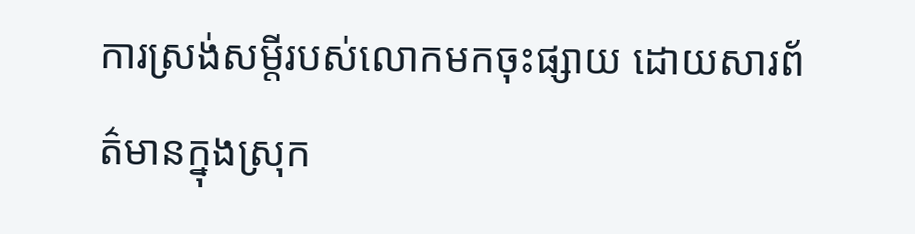ការស្រង់សម្តីរបស់លោកមកចុះផ្សាយ ដោយសារព័ត៌មានក្នុងស្រុក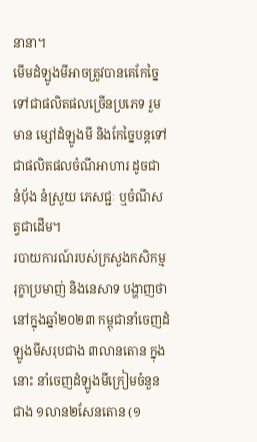នានា។
មើមដំឡូងមីអាចត្រូវបានគេកែច្នៃទៅជាផលិតផលច្រើនប្រភេទ រួមមាន ម្សៅដំឡូងមី និងកែច្នៃបន្តទៅជាផលិតផលចំណីអាហារ ដូចជា នំប៉័ង នំស្រួយ ភេសជ្ជៈ ឬចំណីសត្វជាដើម។
របាយការណ៍របស់ក្រសួងកសិកម្ម រុក្ខាប្រមាញ់ និងនេសាទ បង្ហាញថា នៅក្នុងឆ្នាំ២០២៣ កម្ពុជានាំចេញដំឡូងមីសរុបជាង ៣លានតោន ក្នុងនោះ នាំចេញដំឡូងមីក្រៀមចំនួនជាង ១លាន២សែនតោន (១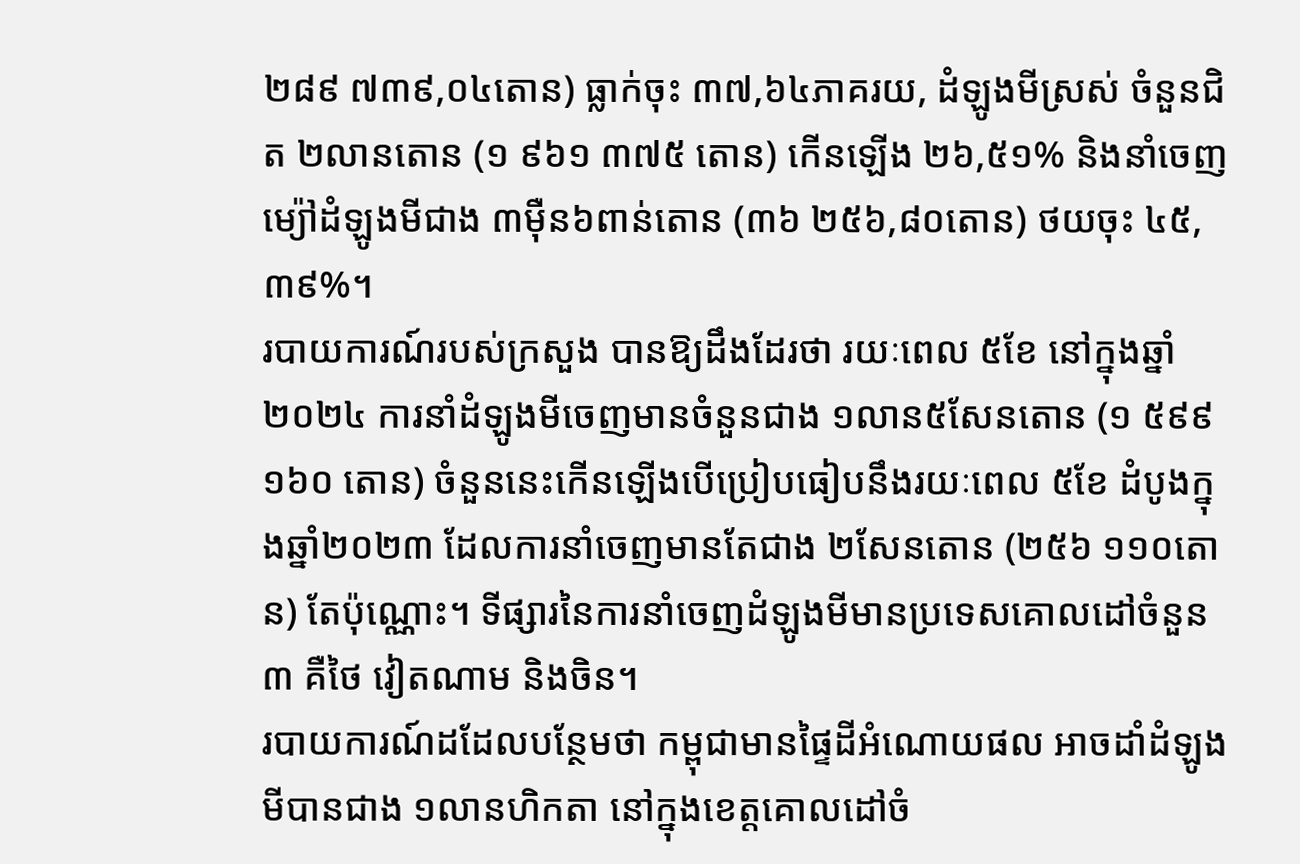២៨៩ ៧៣៩,០៤តោន) ធ្លាក់ចុះ ៣៧,៦៤ភាគរយ, ដំឡូងមីស្រស់ ចំនួនជិត ២លានតោន (១ ៩៦១ ៣៧៥ តោន) កើនឡើង ២៦,៥១% និងនាំចេញម្យ៉ៅដំឡូងមីជាង ៣ម៉ឺន៦ពាន់តោន (៣៦ ២៥៦,៨០តោន) ថយចុះ ៤៥,៣៩%។
របាយការណ៍របស់ក្រសួង បានឱ្យដឹងដែរថា រយៈពេល ៥ខែ នៅក្នុងឆ្នាំ២០២៤ ការនាំដំឡូងមីចេញមានចំនួនជាង ១លាន៥សែនតោន (១ ៥៩៩ ១៦០ តោន) ចំនួននេះកើនឡើងបើប្រៀបធៀបនឹងរយៈពេល ៥ខែ ដំបូងក្នុងឆ្នាំ២០២៣ ដែលការនាំចេញមានតែជាង ២សែនតោន (២៥៦ ១១០តោន) តែប៉ុណ្ណោះ។ ទីផ្សារនៃការនាំចេញដំឡូងមីមានប្រទេសគោលដៅចំនួន៣ គឺថៃ វៀតណាម និងចិន។
របាយការណ៍ដដែលបន្ថែមថា កម្ពុជាមានផ្ទៃដីអំណោយផល អាចដាំដំឡូងមីបានជាង ១លានហិកតា នៅក្នុងខេត្តគោលដៅចំ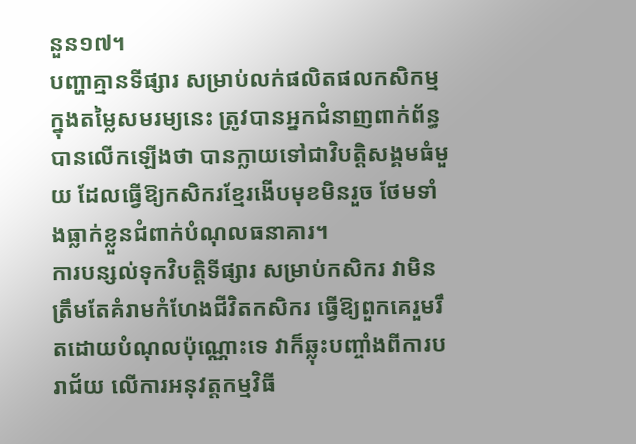នួន១៧។
បញ្ហាគ្មានទីផ្សារ សម្រាប់លក់ផលិតផលកសិកម្ម ក្នុងតម្លៃសមរម្យនេះ ត្រូវបានអ្នកជំនាញពាក់ព័ន្ធបានលើកឡើងថា បានក្លាយទៅជាវិបត្តិសង្គមធំមួយ ដែលធ្វើឱ្យកសិករខ្មែរងើបមុខមិនរួច ថែមទាំងធ្លាក់ខ្លួនជំពាក់បំណុលធនាគារ។
ការបន្សល់ទុកវិបត្តិទីផ្សារ សម្រាប់កសិករ វាមិនត្រឹមតែគំរាមកំហែងជីវិតកសិករ ធ្វើឱ្យពួកគេរួមរឹតដោយបំណុលប៉ុណ្ណោះទេ វាក៏ឆ្លុះបញ្ចាំងពីការបរាជ័យ លើការអនុវត្តកម្មវិធី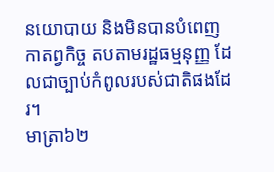នយោបាយ និងមិនបានបំពេញកាតព្វកិច្ច តបតាមរដ្ឋធម្មនុញ្ញ ដែលជាច្បាប់កំពូលរបស់ជាតិផងដែរ។
មាត្រា៦២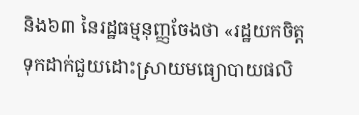និង៦៣ នៃរដ្ឋធម្មនុញ្ញចែងថា «រដ្ឋយកចិត្តទុកដាក់ជួយដោះស្រាយមធ្យោបាយផលិ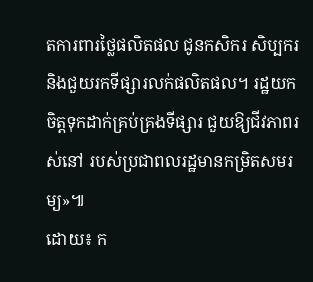តការពារថ្លៃផលិតផល ជូនកសិករ សិប្បករ និងជួយរកទីផ្សារលក់ផលិតផល។ រដ្ឋយកចិត្តទុកដាក់គ្រប់គ្រងទីផ្សារ ជួយឱ្យជីវភាពរស់នៅ របស់ប្រជាពលរដ្ឋមានកម្រិតសមរម្យ»៕
ដោយ៖ ក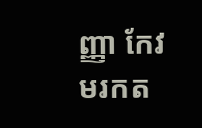ញ្ញា កែវ មរកត